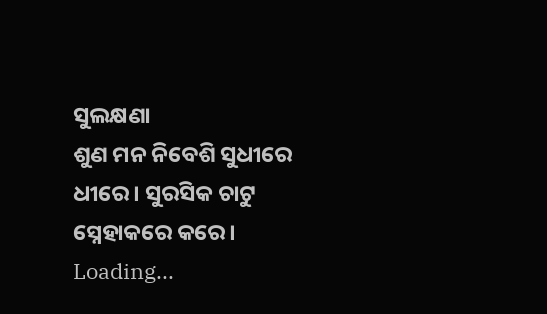ସୁଲକ୍ଷଣା
ଶୁଣ ମନ ନିବେଶି ସୁଧୀରେ ଧୀରେ। ସୁରସିକ ଚାଟୁ ସ୍ନେହାକରେ କରେ।
Loading...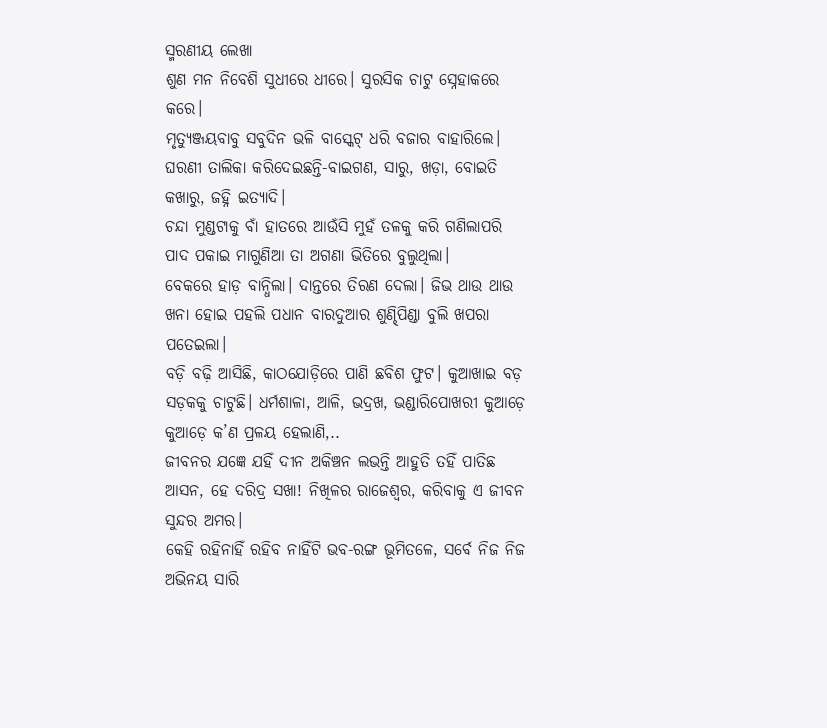ସ୍ମରଣୀୟ ଲେଖା
ଶୁଣ ମନ ନିବେଶି ସୁଧୀରେ ଧୀରେ। ସୁରସିକ ଚାଟୁ ସ୍ନେହାକରେ କରେ।
ମୃତ୍ୟୁଞ୍ଜୟବାବୁ ସବୁଦିନ ଭଳି ବାସ୍କେଟ୍ ଧରି ବଜାର ବାହାରିଲେ। ଘରଣୀ ତାଲିକା କରିଦେଇଛନ୍ତି-ବାଇଗଣ, ସାରୁ, ଖଡ଼ା, ବୋଇତି କଖାରୁ, ଜହ୍ନି ଇତ୍ୟାଦି।
ଚନ୍ଦା ମୁଣ୍ଡଟାକୁ ବାଁ ହାତରେ ଆଉଁସି ମୁହଁ ତଳକୁ କରି ଗଣିଲାପରି ପାଦ ପକାଇ ମାଗୁଣିଆ ତା ଅଗଣା ଭିତିରେ ବୁଲୁଥିଲା।
ବେକରେ ହାଡ଼ ବାନ୍ଧିଲା। ଦାନ୍ତରେ ତିରଣ ଦେଲା। ଜିଭ ଥାଉ ଥାଉ ଖନା ହୋଇ ପହଲି ପଧାନ ବାରଦୁଆର ଶୁଣ୍ଢିପିଣ୍ଡା ବୁଲି ଖପରା ପତେଇଲା।
ବଡ଼ି ବଢ଼ି ଆସିଛି, କାଠଯୋଡ଼ିରେ ପାଣି ଛବିଶ ଫୁଟ। କୁଆଖାଇ ବଡ଼ ସଡ଼କକୁ ଚାଟୁଛି। ଧର୍ମଶାଳା, ଆଳି, ଭଦ୍ରଖ, ଭଣ୍ଡାରିପୋଖରୀ କୁଆଡ଼େ କୁଆଡ଼େ କ’ଣ ପ୍ରଳୟ ହେଲାଣି,..
ଜୀବନର ଯଜ୍ଞେ ଯହିଁ ଦୀନ ଅକିଞ୍ଚନ ଲଭନ୍ତି ଆହୁତି ତହିଁ ପାତିଛ ଆସନ, ହେ ଦରିଦ୍ର ସଖା! ନିଖିଳର ରାଜେଶ୍ବର, କରିବାକୁ ଏ ଜୀବନ ସୁନ୍ଦର ଅମର।
କେହି ରହିନାହିଁ ରହିବ ନାହିଁଟି ଭବ-ରଙ୍ଗ ଭୂମିତଳେ, ସର୍ବେ ନିଜ ନିଜ ଅଭିନୟ ସାରି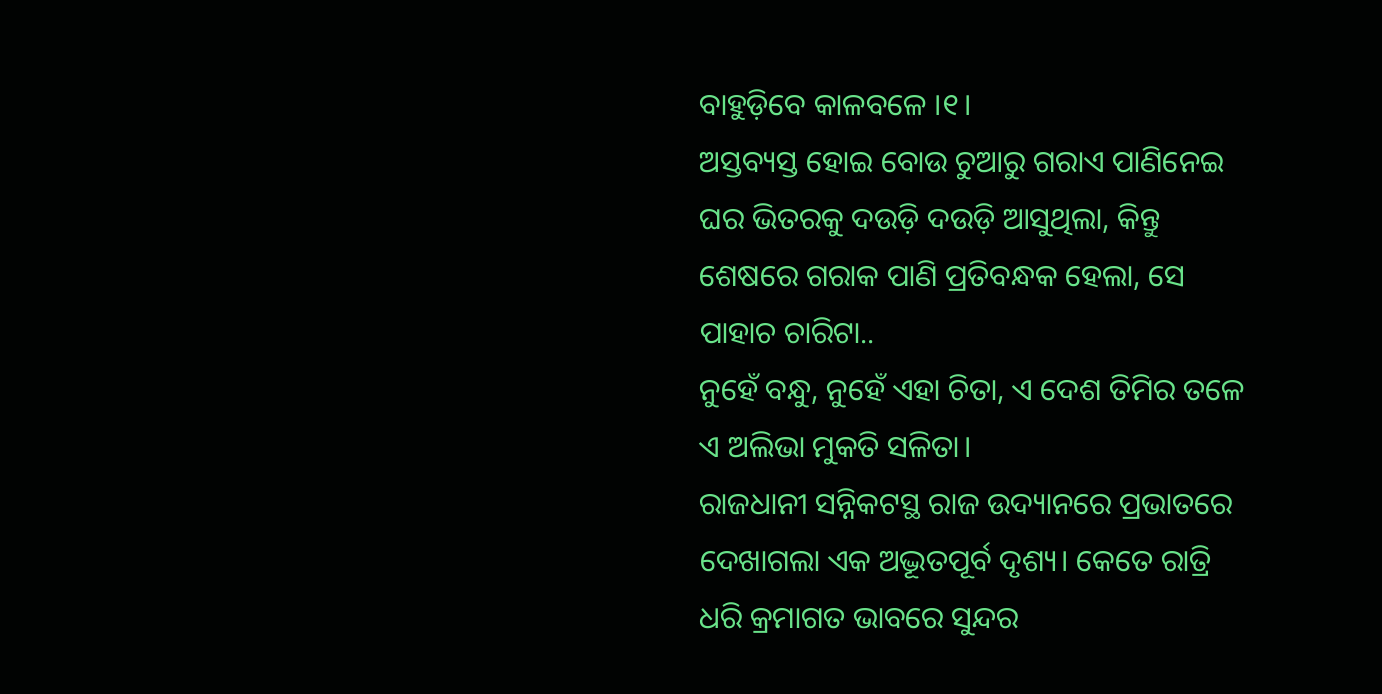ବାହୁଡ଼ିବେ କାଳବଳେ ।୧।
ଅସ୍ତବ୍ୟସ୍ତ ହୋଇ ବୋଉ ଚୁଆରୁ ଗରାଏ ପାଣିନେଇ ଘର ଭିତରକୁ ଦଉଡ଼ି ଦଉଡ଼ି ଆସୁଥିଲା, କିନ୍ତୁ ଶେଷରେ ଗରାକ ପାଣି ପ୍ରତିବନ୍ଧକ ହେଲା, ସେ ପାହାଚ ଚାରିଟା..
ନୁହେଁ ବନ୍ଧୁ, ନୁହେଁ ଏହା ଚିତା, ଏ ଦେଶ ତିମିର ତଳେ ଏ ଅଲିଭା ମୁକତି ସଳିତା।
ରାଜଧାନୀ ସନ୍ନିକଟସ୍ଥ ରାଜ ଉଦ୍ୟାନରେ ପ୍ରଭାତରେ ଦେଖାଗଲା ଏକ ଅଦ୍ଭୂତପୂର୍ବ ଦୃଶ୍ୟ। କେତେ ରାତ୍ରି ଧରି କ୍ରମାଗତ ଭାବରେ ସୁନ୍ଦର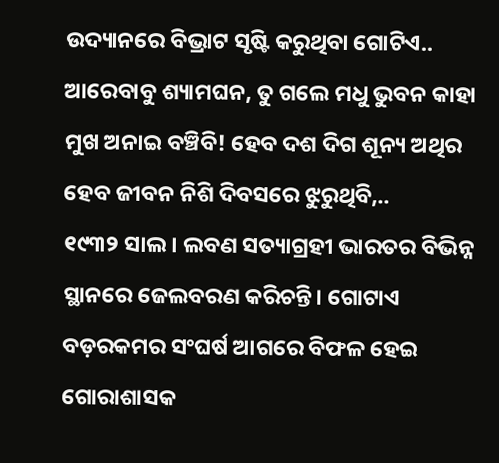ଉଦ୍ୟାନରେ ବିଭ୍ରାଟ ସୃଷ୍ଟି କରୁଥିବା ଗୋଟିଏ..
ଆରେବାବୁ ଶ୍ୟାମଘନ, ତୁ ଗଲେ ମଧୁ ଭୁବନ କାହା ମୁଖ ଅନାଇ ବଞ୍ଚିବି! ହେବ ଦଶ ଦିଗ ଶୂନ୍ୟ ଅଥିର ହେବ ଜୀବନ ନିଶି ଦିବସରେ ଝୁରୁଥିବି,..
୧୯୩୨ ସାଲ। ଲବଣ ସତ୍ୟାଗ୍ରହୀ ଭାରତର ବିଭିନ୍ନ ସ୍ଥାନରେ ଜେଲବରଣ କରିଚନ୍ତି। ଗୋଟାଏ ବଡ଼ରକମର ସଂଘର୍ଷ ଆଗରେ ବିଫଳ ହେଇ ଗୋରାଶାସକ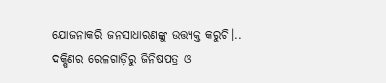ଯୋଜନାକରି ଜନସାଧାରଣଙ୍କୁ ଉତ୍ତ୍ୟକ୍ତ କରୁଚି।..
ଦକ୍ଷିଣର ରେଳଗାଡ଼ିରୁ ଜିନିଷପତ୍ର ଓ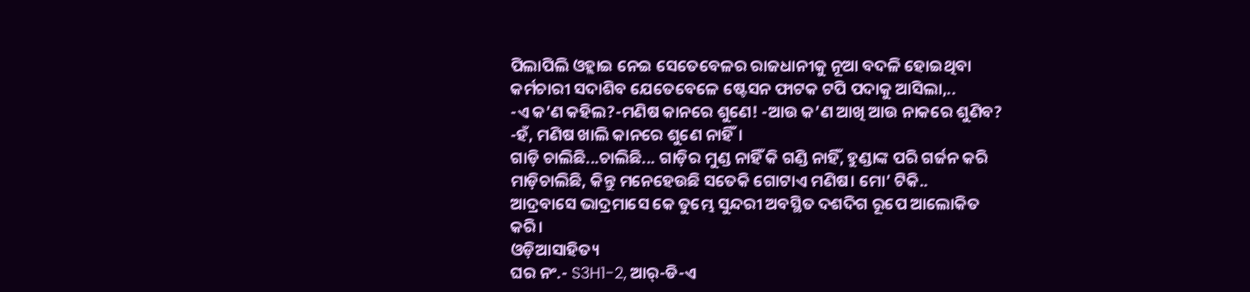ପିଲାପିଲି ଓହ୍ଲାଇ ନେଇ ସେତେବେଳର ରାଜଧାନୀକୁ ନୂଆ ବଦଳି ହୋଇଥିବା କର୍ମଚାରୀ ସଦାଶିବ ଯେତେବେଳେ ଷ୍ଟେସନ ଫାଟକ ଟପି ପଦାକୁ ଆସିଲା,..
-ଏ କ’ଣ କହିଲ?-ମଣିଷ କାନରେ ଶୁଣେ! -ଆଉ କ’ଣ ଆଖି ଆଉ ନାକରେ ଶୁଣିବ? -ହଁ, ମଣିଷ ଖାଲି କାନରେ ଶୁଣେ ନାହିଁ।
ଗାଡ଼ି ଚାଲିଛି...ଚାଲିଛି... ଗାଡ଼ିର ମୁଣ୍ଡ ନାହିଁ କି ଗଣ୍ଡି ନାହିଁ, ହୁଣ୍ଡାଙ୍କ ପରି ଗର୍ଜନ କରି ମାଡ଼ିଚାଲିଛି, କିନ୍ତୁ ମନେହେଉଛି ସତେକି ଗୋଟାଏ ମଣିଷ। ମୋ’ ଟିକି..
ଆଦ୍ରବାସେ ଭାଦ୍ରମାସେ କେ ତୁମ୍ଭେ ସୁନ୍ଦରୀ ଅବସ୍ଥିତ ଦଶଦିଗ ରୂପେ ଆଲୋକିତ କରି।
ଓଡ଼ିଆସାହିତ୍ୟ
ଘର ନଂ.- S3H1-2, ଆର୍-ଡି-ଏ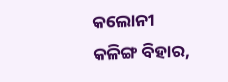କଲୋନୀ
କଳିଙ୍ଗ ବିହାର,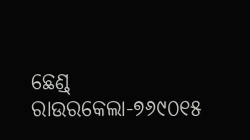ଛେଣ୍ଡ୍
ରାଉରକେଲା-୭୬୯୦୧୫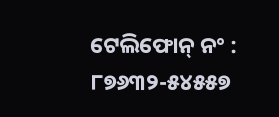ଟେଲିଫୋନ୍ ନଂ : ୮୭୬୩୨-୫୪୫୫୭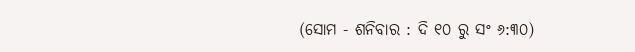(ସୋମ - ଶନିବାର : ଦି ୧୦ ରୁ ସଂ ୬:୩୦)